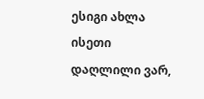ესიგი ახლა ისეთი დაღლილი ვარ,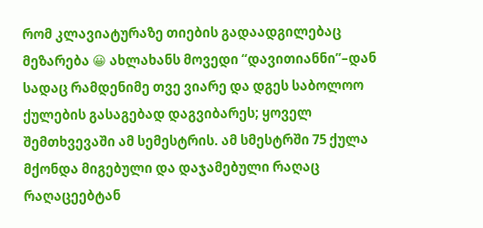რომ კლავიატურაზე თიების გადაადგილებაც მეზარება 😀 ახლახანს მოვედი “დავითიანნი”–დან სადაც რამდენიმე თვე ვიარე და დგეს საბოლოო ქულების გასაგებად დაგვიბარეს; ყოველ შემთხვევაში ამ სემესტრის. ამ სმესტრში 75 ქულა მქონდა მიგებული და დაჯამებული რაღაც რაღაცეებტან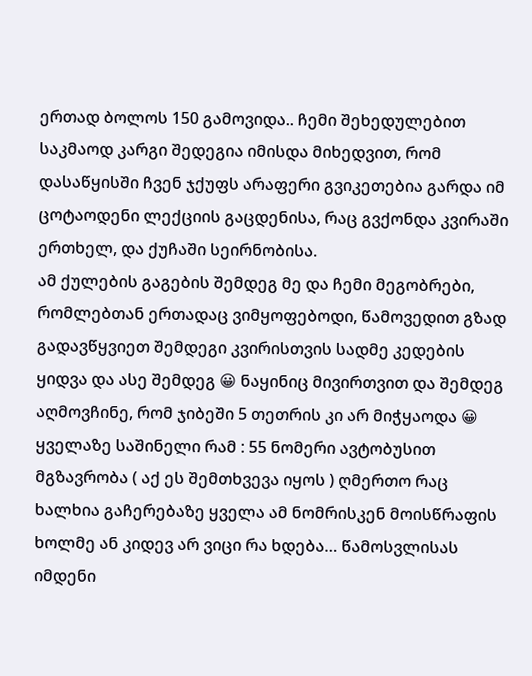ერთად ბოლოს 150 გამოვიდა.. ჩემი შეხედულებით საკმაოდ კარგი შედეგია იმისდა მიხედვით, რომ დასაწყისში ჩვენ ჯქუფს არაფერი გვიკეთებია გარდა იმ ცოტაოდენი ლექციის გაცდენისა, რაც გვქონდა კვირაში ერთხელ, და ქუჩაში სეირნობისა.
ამ ქულების გაგების შემდეგ მე და ჩემი მეგობრები, რომლებთან ერთადაც ვიმყოფებოდი, წამოვედით გზად გადავწყვიეთ შემდეგი კვირისთვის სადმე კედების ყიდვა და ასე შემდეგ 😀 ნაყინიც მივირთვით და შემდეგ აღმოვჩინე, რომ ჯიბეში 5 თეთრის კი არ მიჭყაოდა 😀
ყველაზე საშინელი რამ : 55 ნომერი ავტობუსით მგზავრობა ( აქ ეს შემთხვევა იყოს ) ღმერთო რაც ხალხია გაჩერებაზე ყველა ამ ნომრისკენ მოისწრაფის ხოლმე ან კიდევ არ ვიცი რა ხდება… წამოსვლისას იმდენი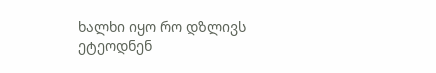ხალხი იყო რო დზლივს ეტეოდნენ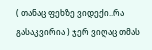( თანაც ფეხზე ვიდექი..რა გასაკვირია ) ჯერ ვიღაც თმას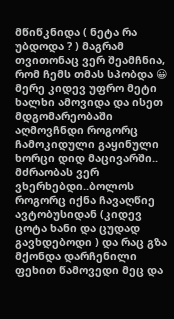მწიწკნიდა ( ნეტა რა უბდოდა ? ) მაგრამ თვითონაც ვერ შეამჩნია, რომ ჩემს თმას სპობდა 😀 მერე კიდევ უფრო მეტი ხალხი ამოვიდა და ისეთ მდგომარეობაში აღმოვჩნდი როგორც ჩამოკიდული გაყინული ხორცი დიდ მაცივარში.. მძრაობას ვერ ვხერხებდი..ბოლოს როგორც იქნა ჩავაღწიე ავტობუსიდან (კიდევ ცოტა ხანი და ცუდად გავხდებოდი ) და რაც გზა მქონდა დარჩენილი ფეხით წამოვედი მეც და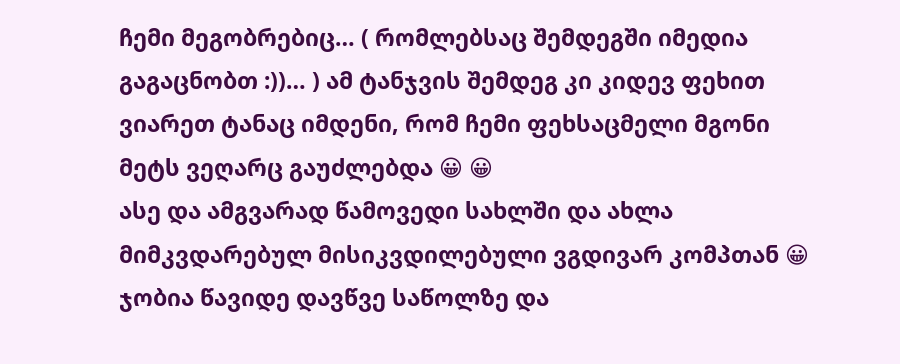ჩემი მეგობრებიც… ( რომლებსაც შემდეგში იმედია გაგაცნობთ :))… ) ამ ტანჯვის შემდეგ კი კიდევ ფეხით ვიარეთ ტანაც იმდენი, რომ ჩემი ფეხსაცმელი მგონი მეტს ვეღარც გაუძლებდა 😀 😀
ასე და ამგვარად წამოვედი სახლში და ახლა მიმკვდარებულ მისიკვდილებული ვგდივარ კომპთან 😀 ჯობია წავიდე დავწვე საწოლზე და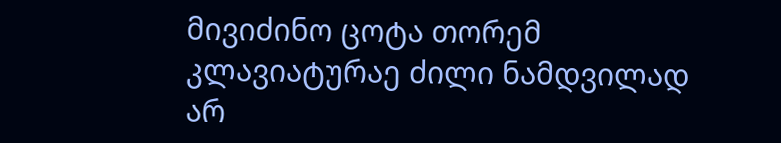მივიძინო ცოტა თორემ კლავიატურაე ძილი ნამდვილად არ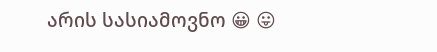არის სასიამოვნო 😀 😛